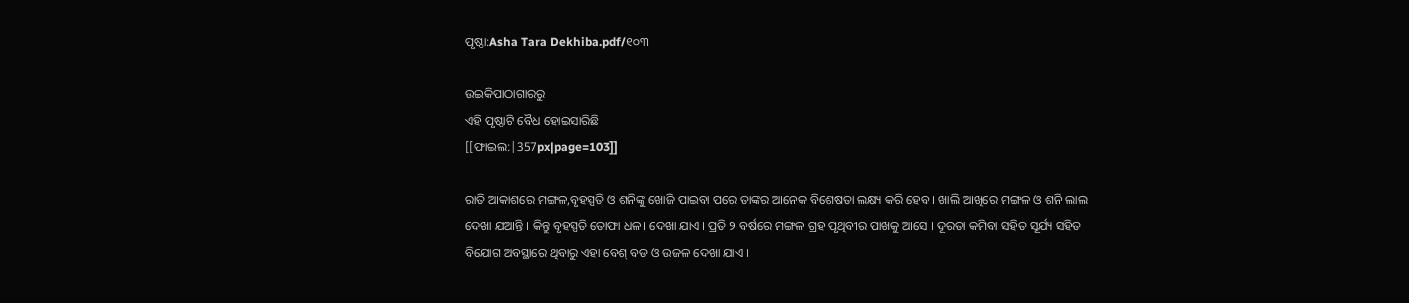ପୃଷ୍ଠା:Asha Tara Dekhiba.pdf/୧୦୩

ଉଇକିପାଠାଗାର‌ରୁ
ଏହି ପୃଷ୍ଠାଟି ବୈଧ ହୋଇସାରିଛି
[[ଫାଇଲ:|357px|page=103]]

ରାତି ଆକାଶରେ ମଙ୍ଗଳ,ବୃହସ୍ପତି ଓ ଶନିଙ୍କୁ ଖୋଜି ପାଇବା ପରେ ତାଙ୍କର ଆନେକ ବିଶେଷତା ଲକ୍ଷ୍ୟ କରି ହେବ । ଖାଲି ଆଖିରେ ମଙ୍ଗଳ ଓ ଶନି ଲାଲ ଦେଖା ଯଆନ୍ତି । କିନ୍ତୁ ବୃହସ୍ପତି ତୋଫା ଧଳ। ଦେଖା ଯାଏ । ପ୍ରତି ୨ ବର୍ଷରେ ମଙ୍ଗଳ ଗ୍ରହ ପୃଥିବୀର ପାଖକୁ ଆସେ । ଦୂରତା କମିବା ସହିତ ସୂର୍ଯ୍ୟ ସହିତ ବିଯୋଗ ଅବସ୍ଥାରେ ଥିବାରୁ ଏହା ବେଶ୍ ବଡ ଓ ଉଜଳ ଦେଖା ଯାଏ ।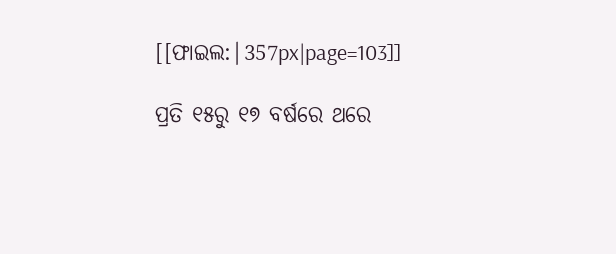[[ଫାଇଲ:|357px|page=103]]

ପ୍ରତି ୧୫ରୁ ୧୭ ବର୍ଷରେ ଥରେ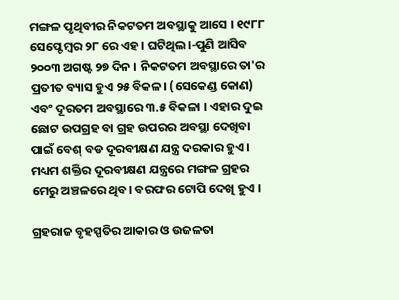ମଙ୍ଗଳ ପୃଥିବୀର ନିକଟତମ ଅବସ୍ଥାକୁ ଆସେ । ୧୯୮୮ ସେପ୍ଟେମ୍ବର ୨୮ ରେ ଏହ। ଘଟିଥିଲ।-ପୁଣି ଆସିବ ୨୦୦୩ ଅଗଷ୍ଟ ୨୭ ଦିନ । ନିକଟତମ ଅବସ୍ଥାରେ ତା'ର ପ୍ରତୀତ ବ୍ୟାସ ହୁଏ ୨୫ ବିକଳ। (ସେକେଣ୍ଡ କୋଣ) ଏବଂ ଦୂରତମ ଅବସ୍ଥାରେ ୩.୫ ବିକଳା । ଏହାର ଦୁଇ ଛୋଟ ଉପଗ୍ରହ ବା ଗ୍ରହ ଉପରର ଅବସ୍ଥା ଦେଖିବା ପାଇଁ ବେଶ୍ ବଡ ଦୂରବୀକ୍ଷଣ ଯନ୍ତ୍ର ଦରକାର ହୁଏ । ମଧ୍ୟମ ଶକ୍ତିର ଦୂରବୀକ୍ଷଣ ଯନ୍ତ୍ରରେ ମଙ୍ଗଳ ଗ୍ରହର ମେରୁ ଅଞ୍ଚଳରେ ଥିବ। ବରଫର ଟୋପି ଦେଖି ହୁଏ ।

ଗ୍ରହରାଜ ବୃହସ୍ପତିର ଆକାର ଓ ଉଜଳତା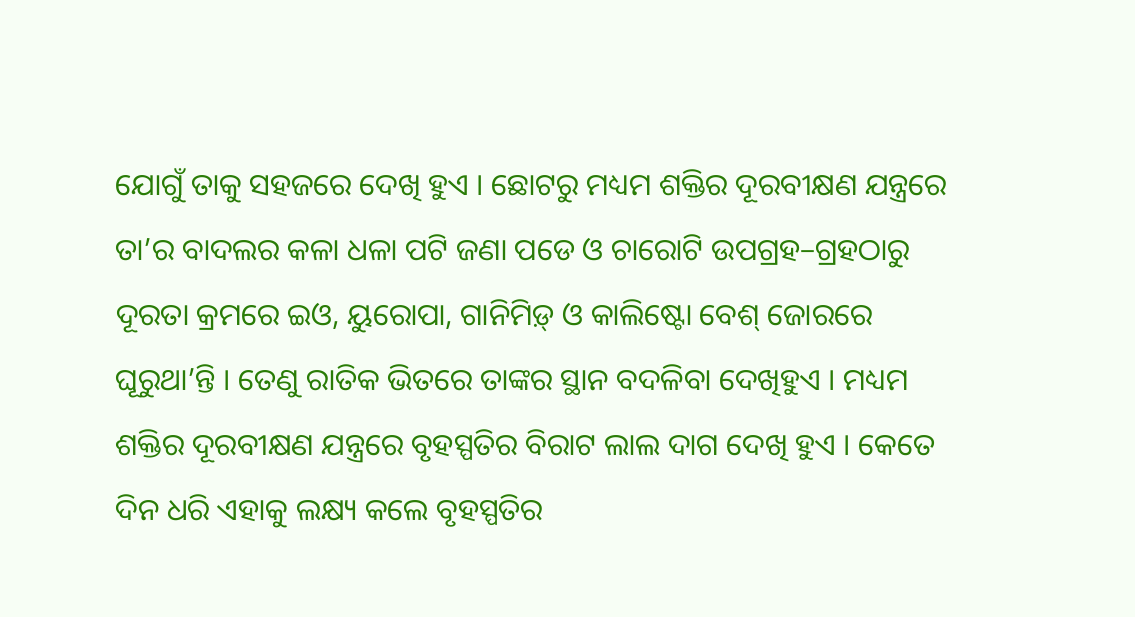ଯୋଗୁଁ ତାକୁ ସହଜରେ ଦେଖି ହୁଏ । ଛୋଟରୁ ମଧ୍ୟମ ଶକ୍ତିର ଦୂରବୀକ୍ଷଣ ଯନ୍ତ୍ରରେ ତା’ର ବାଦଲର କଳା ଧଳା ପଟି ଜଣା ପଡେ ଓ ଚାରୋଟି ଉପଗ୍ରହ–ଗ୍ରହଠାରୁ ଦୂରତା କ୍ରମରେ ଇଓ, ୟୁରୋପା, ଗାନିମିଡ଼୍ ଓ କାଲିଷ୍ଟୋ ବେଶ୍ ଜୋରରେ ଘୂରୁଥା’ନ୍ତି । ତେଣୁ ରାତିକ ଭିତରେ ତାଙ୍କର ସ୍ଥାନ ବଦଳିବା ଦେଖିହୁଏ । ମଧ୍ୟମ ଶକ୍ତିର ଦୂରବୀକ୍ଷଣ ଯନ୍ତ୍ରରେ ବୃହସ୍ପତିର ବିରାଟ ଲାଲ ଦାଗ ଦେଖି ହୁଏ । କେତେ ଦିନ ଧରି ଏହାକୁ ଲକ୍ଷ୍ୟ କଲେ ବୃହସ୍ପତିର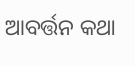ଆବର୍ତ୍ତନ କଥା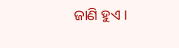ଜାଣି ହୁଏ ।